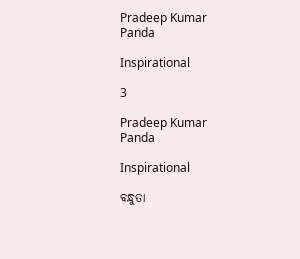Pradeep Kumar Panda

Inspirational

3

Pradeep Kumar Panda

Inspirational

ବନ୍ଧୁତା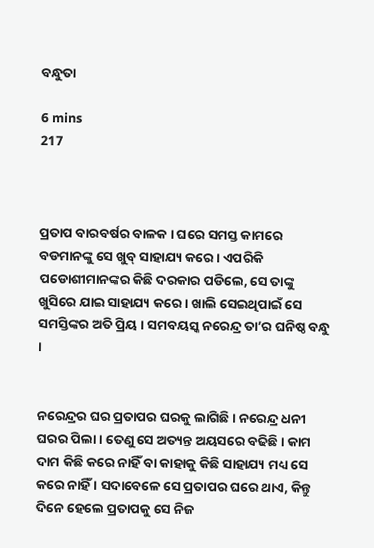ବନ୍ଧୁତା

6 mins
217



ପ୍ରତାପ ବାରବର୍ଷର ବାଳକ । ଘରେ ସମସ୍ତ କାମରେ ବଡମାନଙ୍କୁ ସେ ଖୁବ୍ ସାହାଯ୍ୟ କରେ । ଏପରିକି ପଡୋଶୀମାନଙ୍କର କିଛି ଦରକାର ପଡିଲେ, ସେ ତାଙ୍କୁ ଖୁସିରେ ଯାଇ ସାହାଯ୍ୟ କରେ । ଖାଲି ସେଇଥିପାଇଁ ସେ ସମସ୍ତିଙ୍କର ଅତି ପ୍ରିୟ । ସମବୟସ୍କ ନରେନ୍ଦ୍ର ତା’ର ଘନିଷ୍ଠ ବନ୍ଧୁ ।


ନରେନ୍ଦ୍ରର ଘର ପ୍ରତାପର ଘରକୁ ଲାଗିଛି । ନରେନ୍ଦ୍ର ଧନୀ ଘରର ପିଲା । ତେଣୁ ସେ ଅତ୍ୟନ୍ତ ଅୟସରେ ବଢିଛି । କାମ ଦାମ କିଛି କରେ ନାହିଁ ବା କାହାକୁ କିଛି ସାହାଯ୍ୟ ମଧ୍ୟ ସେ କରେ ନାହିଁ । ସଦାବେଳେ ସେ ପ୍ରତାପର ଘରେ ଥାଏ, କିନ୍ତୁ ଦିନେ ହେଲେ ପ୍ରତାପକୁ ସେ ନିଜ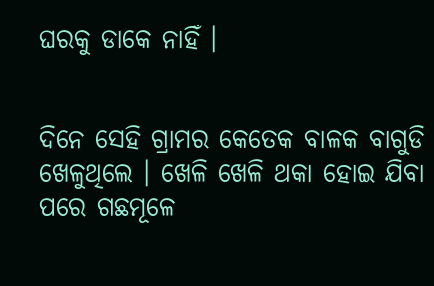ଘରକୁ ଡାକେ ନାହିଁ ।


ଦିନେ ସେହି ଗ୍ରାମର କେତେକ ବାଳକ ବାଗୁଡି ଖେଳୁଥିଲେ । ଖେଳି ଖେଳି ଥକା ହୋଇ ଯିବା ପରେ ଗଛମୂଳେ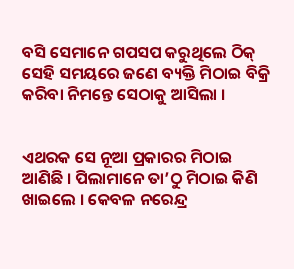ବସି ସେମାନେ ଗପସପ କରୁଥିଲେ ଠିକ୍ ସେହି ସମୟରେ ଜଣେ ବ୍ୟକ୍ତି ମିଠାଇ ବିକ୍ରି କରିବା ନିମନ୍ତେ ସେଠାକୁ ଆସିଲା ।


ଏଥରକ ସେ ନୂଆ ପ୍ରକାରର ମିଠାଇ ଆଣିଛି । ପିଲାମାନେ ତା’ଠୁ ମିଠାଇ କିଣି ଖାଇଲେ । କେବଳ ନରେନ୍ଦ୍ର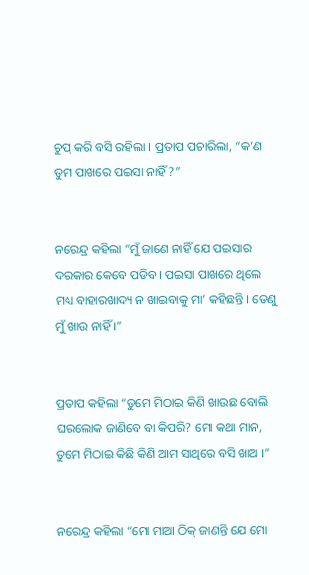ଚୁପ୍ କରି ବସି ରହିଲା । ପ୍ରତାପ ପଚାରିଲା, “କ’ଣ ତୁମ ପାଖରେ ପଇସା ନାହିଁ?”


ନରେନ୍ଦ୍ର କହିଲା “ମୁଁ ଜାଣେ ନାହିଁ ଯେ ପଇସାର ଦରକାର କେବେ ପଡିବ । ପଇସା ପାଖରେ ଥିଲେ ମଧ୍ୟ ବାହାରଖାଦ୍ୟ ନ ଖାଇବାକୁ ମା’ କହିଛନ୍ତି । ତେଣୁ ମୁଁ ଖାଉ ନାହିଁ ।”


ପ୍ରତାପ କହିଲା “ତୁମେ ମିଠାଇ କିଣି ଖାଉଛ ବୋଲି ଘରଲୋକ ଜାଣିବେ ବା କିପରି? ମୋ କଥା ମାନ, ତୁମେ ମିଠାଇ କିଛି କିଣି ଆମ ସାଥିରେ ବସି ଖାଅ ।”


ନରେନ୍ଦ୍ର କହିଲା “ମୋ ମାଆ ଠିକ୍ ଜାଣନ୍ତି ଯେ ମୋ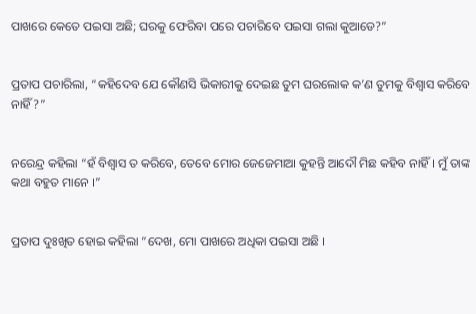ପାଖରେ କେତେ ପଇସା ଅଛି; ଘରକୁ ଫେରିବା ପରେ ପଚାରିବେ ପଇସା ଗଲା କୁଆଡେ?”


ପ୍ରତାପ ପଚାରିଲା, “କହିଦେବ ଯେ କୌଣସି ଭିକାରୀକୁ ଦେଇଛ ତୁମ ଘରଲୋକ କ’ଣ ତୁମକୁ ବିଶ୍ୱାସ କରିବେ ନାହିଁ?”


ନରେନ୍ଦ୍ର କହିଲା “ହଁ ବିଶ୍ୱାସ ତ କରିବେ, ତେବେ ମୋର ଜେଜେମାଆ କୁହନ୍ତି ଆଦୌ ମିଛ କହିବ ନାହିଁ । ମୁଁ ତାଙ୍କ କଥା ବହୁତ ମାନେ ।”


ପ୍ରତାପ ଦୁଃଖିତ ହୋଇ କହିଲା “ଦେଖ, ମୋ ପାଖରେ ଅଧିକା ପଇସା ଅଛି ।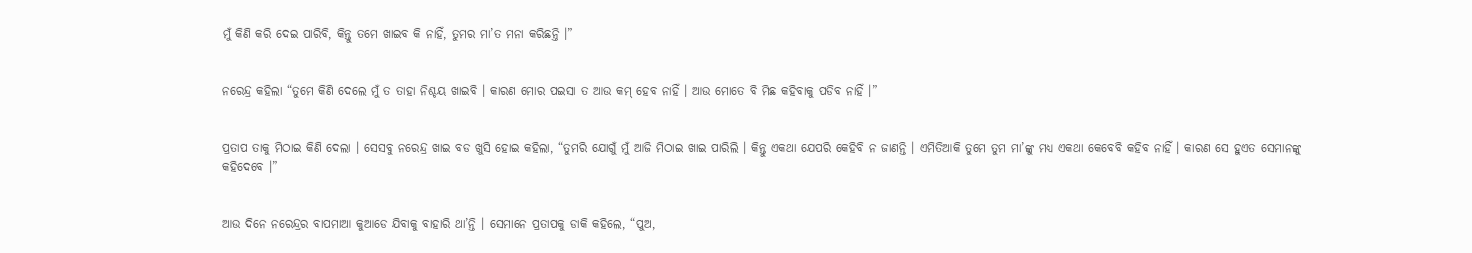ମୁଁ କିଣି କରି ଦେଇ ପାରିବି, କିନ୍ତୁ ତମେ ଖାଇବ କି ନାହିଁ, ତୁମର ମା’ତ ମନା କରିଛନ୍ତି ।”


ନରେନ୍ଦ୍ର କହିଲା “ତୁମେ କିଣି ଦେଲେ ମୁଁ ତ ତାହା ନିଶ୍ଚୟ ଖାଇବି । କାରଣ ମୋର ପଇସା ତ ଆଉ କମ୍ ହେବ ନାହିଁ । ଆଉ ମୋତେ ବି ମିଛ କହିବାକୁ ପଡିବ ନାହିଁ ।”


ପ୍ରତାପ ତାକୁ ମିଠାଇ କିଣି ଦେଲା । ସେସବୁ ନରେନ୍ଦ୍ର ଖାଇ ବଡ ଖୁସି ହୋଇ କହିଲା, “ତୁମରି ଯୋଗୁଁ ମୁଁ ଆଜି ମିଠାଇ ଖାଇ ପାରିଲି । କିନ୍ତୁ ଏକଥା ଯେପରି କେହିବି ନ ଜାଣନ୍ତି । ଏମିତିଆକି ତୁମେ ତୁମ ମା’ଙ୍କୁ ମଧ୍ୟ ଏକଥା କେବେବି କହିବ ନାହିଁ । କାରଣ ସେ ହୁଏତ ସେମାନଙ୍କୁ କହିଦେବେ ।”


ଆଉ ଦିନେ ନରେନ୍ଦ୍ରର ବାପମାଆ କୁଆଡେ ଯିବାକୁ ବାହାରି ଥା’ନ୍ତି । ସେମାନେ ପ୍ରତାପକୁ ଡାକି କହିଲେ, “ପୁଅ,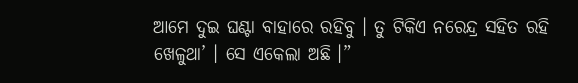ଆମେ ଦୁଇ ଘଣ୍ଟା ବାହାରେ ରହିବୁ । ତୁ ଟିକିଏ ନରେନ୍ଦ୍ର ସହିତ ରହି ଖେଳୁଥା’ । ସେ ଏକେଲା ଅଛି ।”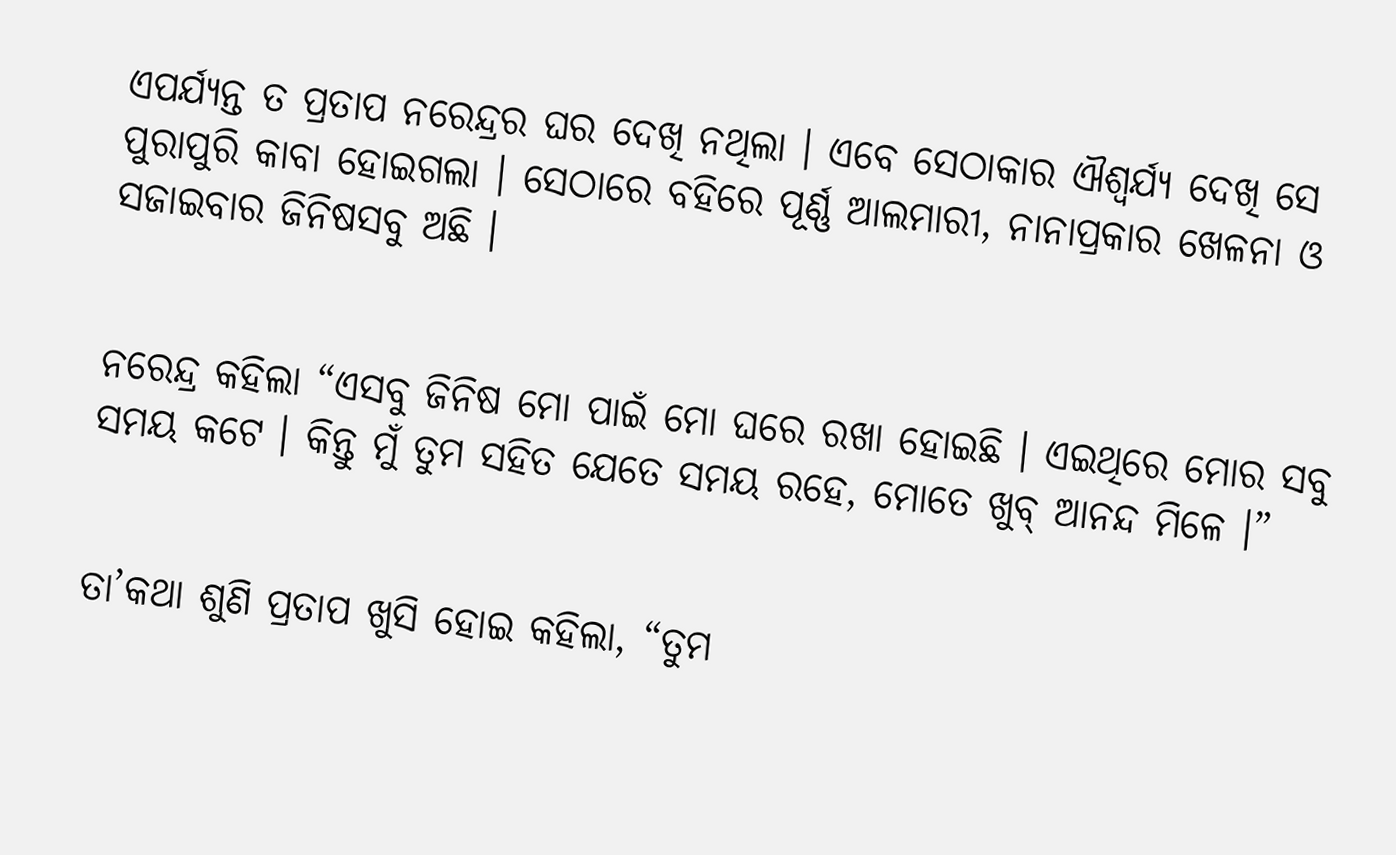ଏପର୍ଯ୍ୟନ୍ତ ତ ପ୍ରତାପ ନରେନ୍ଦ୍ରର ଘର ଦେଖି ନଥିଲା । ଏବେ ସେଠାକାର ଐଶ୍ୱର୍ଯ୍ୟ ଦେଖି ସେ ପୁରାପୁରି କାବା ହୋଇଗଲା । ସେଠାରେ ବହିରେ ପୂର୍ଣ୍ଣ ଆଲମାରୀ, ନାନାପ୍ରକାର ଖେଳନା ଓ ସଜାଇବାର ଜିନିଷସବୁ ଅଛି ।


ନରେନ୍ଦ୍ର କହିଲା “ଏସବୁ ଜିନିଷ ମୋ ପାଇଁ ମୋ ଘରେ ରଖା ହୋଇଛି । ଏଇଥିରେ ମୋର ସବୁ ସମୟ କଟେ । କିନ୍ତୁ ମୁଁ ତୁମ ସହିତ ଯେତେ ସମୟ ରହେ, ମୋତେ ଖୁବ୍ ଆନନ୍ଦ ମିଳେ ।”


ତା’କଥା ଶୁଣି ପ୍ରତାପ ଖୁସି ହୋଇ କହିଲା, “ତୁମ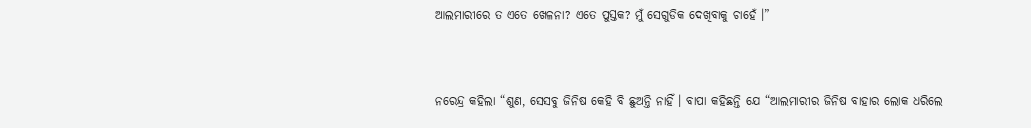ଆଲମାରୀରେ ତ ଏତେ ଖେଳନା? ଏତେ ପୁସ୍ତକ? ମୁଁ ସେଗୁଡିକ ଦେଖିବାକୁ ଚାହେଁ ।”


ନରେନ୍ଦ୍ର କହିଲା “ଶୁଣ, ସେସବୁ ଜିନିଷ କେହି ବି ଛୁଅନ୍ତି ନାହିଁ । ବାପା କହିଛନ୍ତି ଯେ “ଆଲମାରୀର ଜିନିଷ ବାହାର ଲୋକ ଧରିଲେ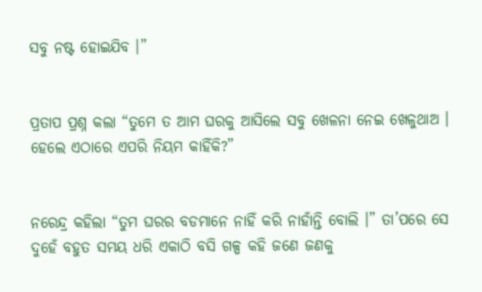ସବୁ ନଷ୍ଟ ହୋଇଯିବ ।”


ପ୍ରତାପ ପ୍ରଶ୍ନ କଲା “ତୁମେ ତ ଆମ ଘରକୁ ଆସିଲେ ସବୁ ଖେଳନା ନେଇ ଖେଳୁଥାଅ । ହେଲେ ଏଠାରେ ଏପରି ନିୟମ କାହିଁକି?”


ନରେନ୍ଦ୍ର କହିଲା “ତୁମ ଘରର ବଡମାନେ ନାହିଁ କରି ନାହାଁନ୍ତି ବୋଲି ।” ତା’ପରେ ସେ ଦୁହେଁ ବହୁତ ସମୟ ଧରି ଏକାଠି ବସି ଗଳ୍ପ କହି ଜଣେ ଜଣକୁ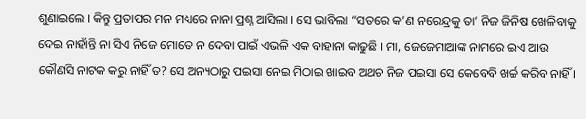ଶୁଣାଇଲେ । କିନ୍ତୁ ପ୍ରତାପର ମନ ମଧ୍ୟରେ ନାନା ପ୍ରଶ୍ନ ଆସିଲା । ସେ ଭାବିଲା “ସତରେ କ’ଣ ନରେନ୍ଦ୍ରକୁ ତା’ ନିଜ ଜିନିଷ ଖେଳିବାକୁ ଦେଇ ନାହାଁନ୍ତି ନା ସିଏ ନିଜେ ମୋତେ ନ ଦେବା ପାଇଁ ଏଭଳି ଏକ ବାହାନା କାଢୁଛି । ମା, ଜେଜେମାଆଙ୍କ ନାମରେ ଇଏ ଆଉ କୌଣସି ନାଟକ କରୁ ନାହିଁ ତ? ସେ ଅନ୍ୟଠାରୁ ପଇସା ନେଇ ମିଠାଇ ଖାଇବ ଅଥଚ ନିଜ ପଇସା ସେ କେବେବି ଖର୍ଚ୍ଚ କରିବ ନାହିଁ ।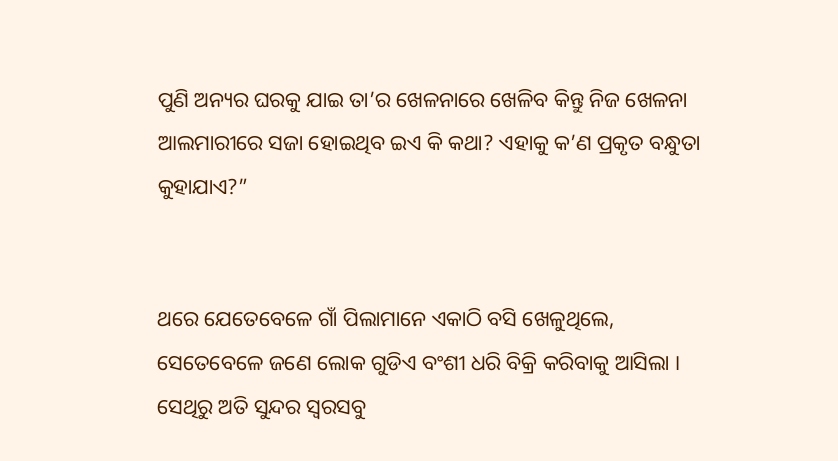ପୁଣି ଅନ୍ୟର ଘରକୁ ଯାଇ ତା’ର ଖେଳନାରେ ଖେଳିବ କିନ୍ତୁ ନିଜ ଖେଳନା ଆଲମାରୀରେ ସଜା ହୋଇଥିବ ଇଏ କି କଥା? ଏହାକୁ କ’ଣ ପ୍ରକୃତ ବନ୍ଧୁତା କୁହାଯାଏ?”


ଥରେ ଯେତେବେଳେ ଗାଁ ପିଲାମାନେ ଏକାଠି ବସି ଖେଳୁଥିଲେ, ସେତେବେଳେ ଜଣେ ଲୋକ ଗୁଡିଏ ବଂଶୀ ଧରି ବିକ୍ରି କରିବାକୁ ଆସିଲା । ସେଥିରୁ ଅତି ସୁନ୍ଦର ସ୍ୱରସବୁ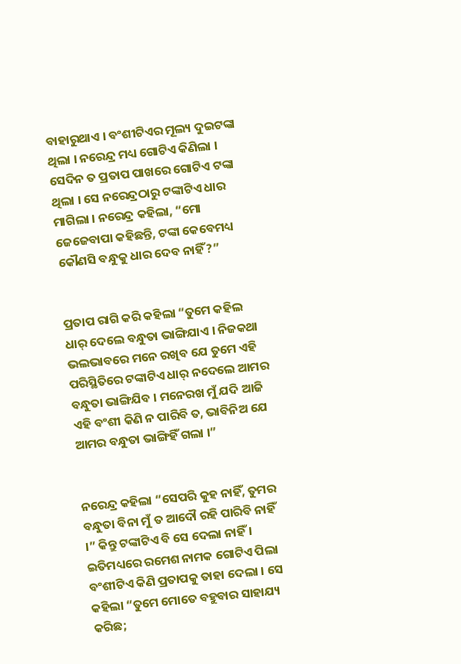ବାହାରୁଥାଏ । ବଂଶୀଟିଏର ମୂଲ୍ୟ ଦୁଇଟଙ୍କା ଥିଲା । ନରେନ୍ଦ୍ର ମଧ୍ୟ ଗୋଟିଏ କିଣିଲା । ସେଦିନ ତ ପ୍ରତାପ ପାଖରେ ଗୋଟିଏ ଟଙ୍କା ଥିଲା । ସେ ନରେନ୍ଦ୍ରଠାରୁ ଟଙ୍କାଟିଏ ଧାର ମାଗିଲା । ନରେନ୍ଦ୍ର କହିଲା, “ମୋ ଜେଜେବାପା କହିଛନ୍ତି, ଟଙ୍କା କେବେମଧ୍ୟ କୌଣସି ବନ୍ଧୁକୁ ଧାର ଦେବ ନାହିଁ?”


ପ୍ରତାପ ରାଗି କରି କହିଲା “ତୁମେ କହିଲ ଧାର୍ ଦେଲେ ବନ୍ଧୁତା ଭାଙ୍ଗିଯାଏ । ନିଜକଥା ଭଲଭାବରେ ମନେ ରଖିବ ଯେ ତୁମେ ଏହି ପରିସ୍ଥିତିରେ ଟଙ୍କାଟିଏ ଧାର୍ ନଦେଲେ ଆମର ବନ୍ଧୁତା ଭାଙ୍ଗିଯିବ । ମନେରଖ ମୁଁ ଯଦି ଆଜି ଏହି ବଂଶୀ କିଣି ନ ପାରିବି ତ, ଭାବିନିଅ ଯେ ଆମର ବନ୍ଧୁତା ଭାଙ୍ଗିହିଁ ଗଲା ।”


ନରେନ୍ଦ୍ର କହିଲା “ସେପରି କୁହ ନାହିଁ, ତୁମର ବନ୍ଧୁତା ବିନା ମୁଁ ତ ଆଦୌ ରହି ପାରିବି ନାହିଁ ।” କିନ୍ତୁ ଟଙ୍କାଟିଏ ବି ସେ ଦେଲା ନାହିଁ । ଇତିମଧ୍ୟରେ ରମେଶ ନାମକ ଗୋଟିଏ ପିଲା ବଂଶୀଟିଏ କିଣି ପ୍ରତାପକୁ ତାହା ଦେଲା । ସେ କହିଲା “ତୁମେ ମୋତେ ବହୁବାର ସାହାଯ୍ୟ କରିଛ;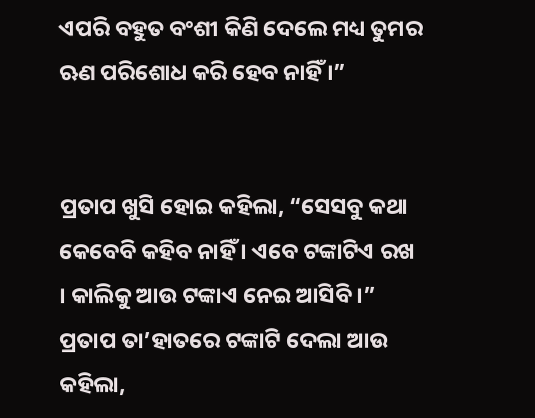ଏପରି ବହୁତ ବଂଶୀ କିଣି ଦେଲେ ମଧ୍ୟ ତୁମର ଋଣ ପରିଶୋଧ କରି ହେବ ନାହିଁ ।”


ପ୍ରତାପ ଖୁସି ହୋଇ କହିଲା, “ସେସବୁ କଥା କେବେବି କହିବ ନାହିଁ । ଏବେ ଟଙ୍କାଟିଏ ରଖ । କାଲିକୁ ଆଉ ଟଙ୍କାଏ ନେଇ ଆସିବି ।” ପ୍ରତାପ ତା’ହାତରେ ଟଙ୍କାଟି ଦେଲା ଆଉ କହିଲା,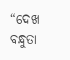“ଦେଖ ବନ୍ଧୁତା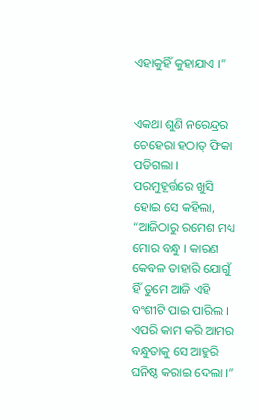ଏହାକୁହିଁ କୁହାଯାଏ ।”


ଏକଥା ଶୁଣି ନରେନ୍ଦ୍ରର ଚେହେରା ହଠାତ୍ ଫିକା ପଡିଗଲା । ପରମୁହୂର୍ତ୍ତରେ ଖୁସି ହୋଇ ସେ କହିଲା, “ଆଜିଠାରୁ ରମେଶ ମଧ୍ୟ ମୋର ବନ୍ଧୁ । କାରଣ କେବଳ ତାହାରି ଯୋଗୁଁ ହିଁ ତୁମେ ଆଜି ଏହି ବଂଶୀଟି ପାଇ ପାରିଲ । ଏପରି କାମ କରି ଆମର ବନ୍ଧୁତାକୁ ସେ ଆହୁରି ଘନିଷ୍ଠ କରାଇ ଦେଲା ।”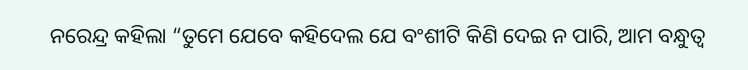ନରେନ୍ଦ୍ର କହିଲା “ତୁମେ ଯେବେ କହିଦେଲ ଯେ ବଂଶୀଟି କିଣି ଦେଇ ନ ପାରି, ଆମ ବନ୍ଧୁତ୍ୱ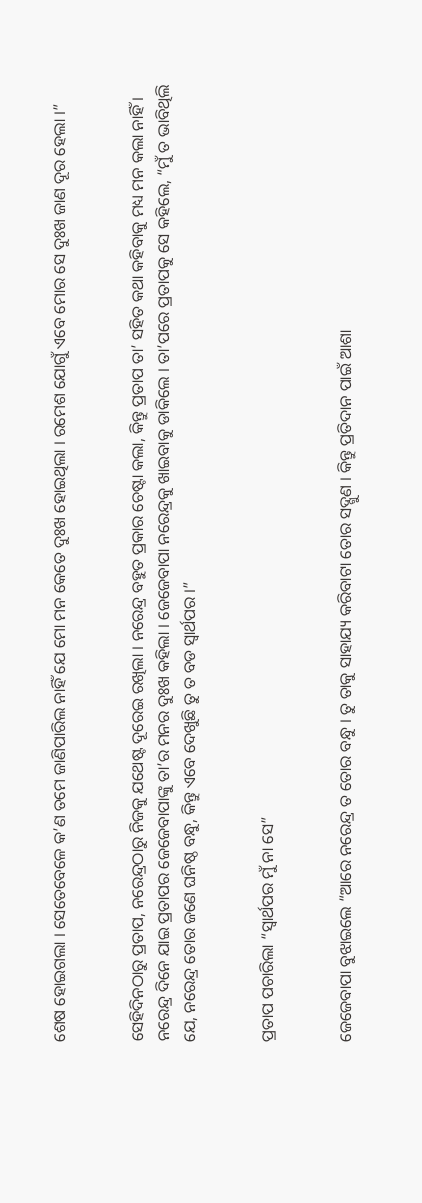ଶେଷ ହୋଇଗଲା । ସେତେବେଳେ କ’ଣ ତମେ ଜାଣିପାରିଲ ନାହିଁ ଯେ ମୋ ମନ କେତେ ଦୁଃଖ ହୋଇଥିଲା । ରମେଶ ଯୋଗୁଁ ଏବେ ମୋର ସେ ଦୁଃଖ ଜାଣ ଦୂର ହେଲା ।”


ସେହିଦିନଠାରୁ ପ୍ରତାପ, ନରେନ୍ଦ୍ରଠାରୁ ନିଜକୁ ଯଥେଷ୍ଟ ଦୂରେଇ ରଖିଲା । ନରେନ୍ଦ୍ର ବହୁତ ପ୍ରକାର ଚେଷ୍ଟା କଲା, କିନ୍ତୁ ପ୍ରତାପ ତା’ ସହିତ କଥା କହିବାକୁ ମଧ୍ୟ ମନ କଲା ନାହିଁ । ନରେନ୍ଦ୍ର ଦିନେ ଯାଇ ପ୍ରତାପର ଜେଜେବାପାଙ୍କୁ ତା’ର ମନର ଦୁଃଖ କହିଲା । ଜେଜେବାପା ନରେନ୍ଦ୍ରକୁ ଖାଇବାକୁ ଡାକିଲେ । ତା’ପରେ ପ୍ରତାପକୁ ସେ କହିଲେ, “ମୁଁ ତ ଭାବିଥିଲି ଯେ, ନରେନ୍ଦ୍ର ତୋର ଜଣେ ଘନିଷ୍ଠ ବନ୍ଧୁ, କିନ୍ତୁ ଏବେ ଦେଖୁଛି ତୁ ତ ବଡ ସ୍ୱାର୍ଥପର ।”


ପ୍ରତାପ ପଚାରିଲା “ସ୍ୱାର୍ଥପର ମୁଁ ନା ସେ”


ଜେଜେବାପା ବୁଝାଇଲେ “ଆରେ ନରେନ୍ଦ୍ର ତ ତୋର ବନ୍ଧୁ । ତୁ ତାକୁ ସାହାଯ୍ୟ କରିବାଟା ତୋର ସଦ୍ଗୁଣ । କିନ୍ତୁ ପ୍ରତିଦାନ ପାଇଁ ଆଶା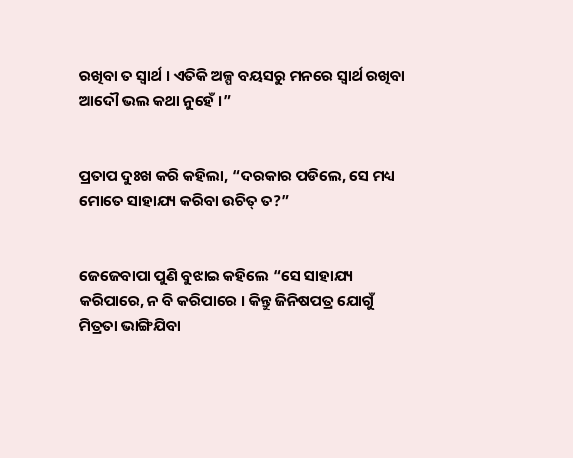ରଖିବା ତ ସ୍ୱାର୍ଥ । ଏତିକି ଅଳ୍ପ ବୟସରୁ ମନରେ ସ୍ୱାର୍ଥ ରଖିବା ଆଦୌ ଭଲ କଥା ନୁହେଁ ।”


ପ୍ରତାପ ଦୁଃଖ କରି କହିଲା, “ଦରକାର ପଡିଲେ, ସେ ମଧ୍ୟ ମୋତେ ସାହାଯ୍ୟ କରିବା ଉଚିତ୍ ତ?”


ଜେଜେବାପା ପୁଣି ବୁଝାଇ କହିଲେ “ସେ ସାହାଯ୍ୟ କରିପାରେ, ନ ବି କରିପାରେ । କିନ୍ତୁ ଜିନିଷପତ୍ର ଯୋଗୁଁ ମିତ୍ରତା ଭାଙ୍ଗିଯିବା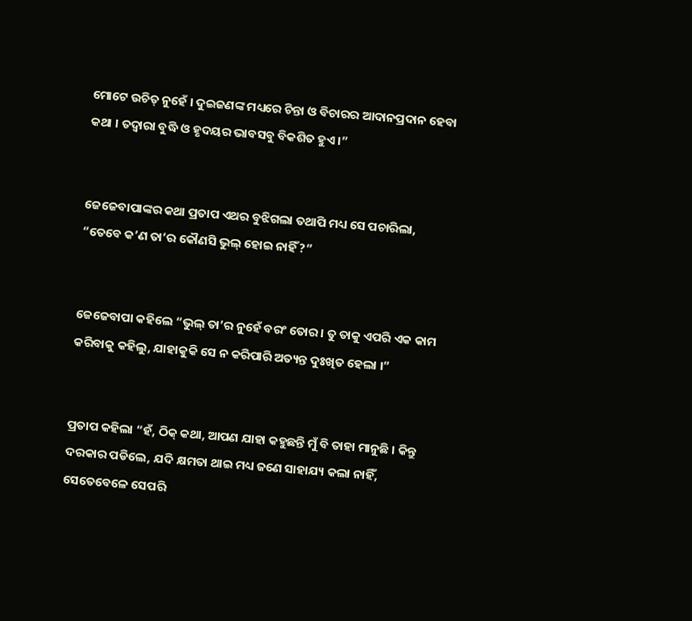ମୋଟେ ଉଚିତ୍ ନୁହେଁ । ଦୁଇଜଣଙ୍କ ମଧ୍ୟରେ ଚିନ୍ତା ଓ ବିଚାରର ଆଦାନପ୍ରଦାନ ହେବା କଥା । ତଦ୍ୱାରା ବୁଦ୍ଧି ଓ ହୃଦୟର ଭାବସବୁ ବିକଶିତ ହୁଏ ।”


ଜେଜେବାପାଙ୍କର କଥା ପ୍ରତାପ ଏଥର ବୁଝିଗଲା ତଥାପି ମଧ୍ୟ ସେ ପଚାରିଲା, “ତେବେ କ’ଣ ତା’ର କୌଣସି ଭୁଲ୍ ହୋଇ ନାହିଁ?”


ଜେଜେବାପା କହିଲେ “ଭୁଲ୍ ତା’ର ନୁହେଁ ବରଂ ତୋର । ତୁ ତାକୁ ଏପରି ଏକ କାମ କରିବାକୁ କହିଲୁ, ଯାହାକୁକି ସେ ନ କରିପାରି ଅତ୍ୟନ୍ତ ଦୁଃଖିତ ହେଲା ।”


ପ୍ରତାପ କହିଲା “ହଁ, ଠିକ୍ କଥା, ଆପଣ ଯାହା କହୁଛନ୍ତି ମୁଁ ବି ତାହା ମାନୁଛି । କିନ୍ତୁ ଦରକାର ପଡିଲେ, ଯଦି କ୍ଷମତା ଥାଇ ମଧ୍ୟ ଜଣେ ସାହାଯ୍ୟ କଲା ନାହିଁ, ସେତେବେଳେ ସେପରି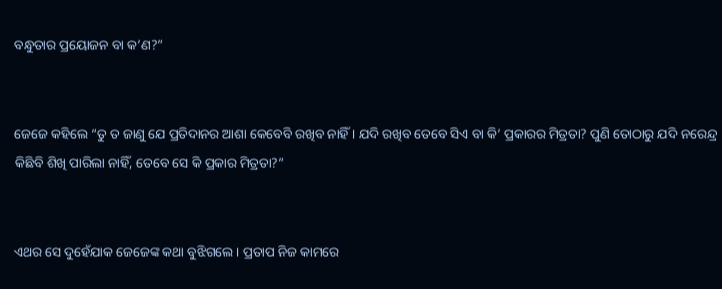ବନ୍ଧୁତାର ପ୍ରୟୋଜନ ବା କ’ଣ?”


ଜେଜେ କହିଲେ “ତୁ ତ ଜାଣୁ ଯେ ପ୍ରତିଦାନର ଆଶା କେବେବି ରଖିବ ନାହିଁ । ଯଦି ରଖିବ ତେବେ ସିଏ ବା କି’ ପ୍ରକାରର ମିତ୍ରତା? ପୁଣି ତୋଠାରୁ ଯଦି ନରେନ୍ଦ୍ର କିଛିବି ଶିଖି ପାରିଲା ନାହିଁ, ତେବେ ସେ କି ପ୍ରକାର ମିତ୍ରତା?”


ଏଥର ସେ ଦୁହେଁଯାକ ଜେଜେଙ୍କ କଥା ବୁଝିଗଲେ । ପ୍ରତାପ ନିଜ କାମରେ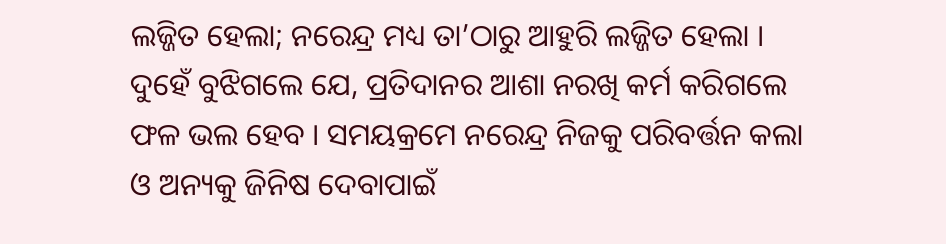ଲଜ୍ଜିତ ହେଲା; ନରେନ୍ଦ୍ର ମଧ୍ୟ ତା’ଠାରୁ ଆହୁରି ଲଜ୍ଜିତ ହେଲା । ଦୁହେଁ ବୁଝିଗଲେ ଯେ, ପ୍ରତିଦାନର ଆଶା ନରଖି କର୍ମ କରିଗଲେ ଫଳ ଭଲ ହେବ । ସମୟକ୍ରମେ ନରେନ୍ଦ୍ର ନିଜକୁ ପରିବର୍ତ୍ତନ କଲା ଓ ଅନ୍ୟକୁ ଜିନିଷ ଦେବାପାଇଁ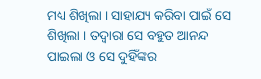ମଧ୍ୟ ଶିଖିଲା । ସାହାଯ୍ୟ କରିବା ପାଇଁ ସେ ଶିଖିଲା । ତଦ୍ୱାରା ସେ ବହୁତ ଆନନ୍ଦ ପାଇଲା ଓ ସେ ଦୁହିଁଙ୍କର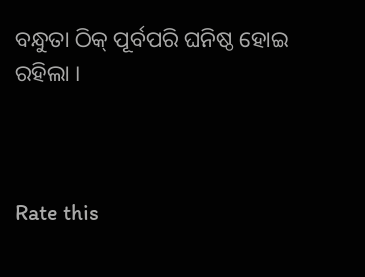ବନ୍ଧୁତା ଠିକ୍ ପୂର୍ବପରି ଘନିଷ୍ଠ ହୋଇ ରହିଲା ।



Rate this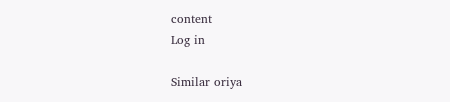content
Log in

Similar oriya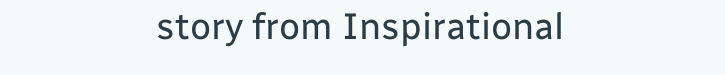story from Inspirational